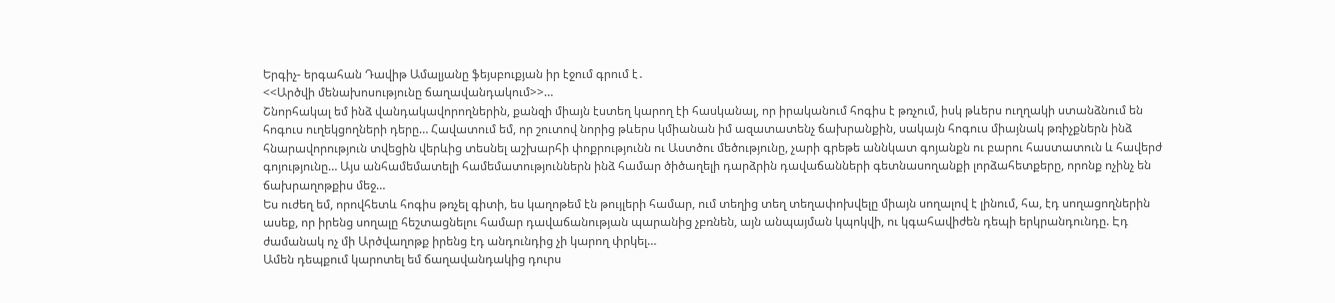Երգիչ- երգահան Դավիթ Ամալյանը ֆեյսբուքյան իր էջում գրում է․
<<Արծվի մենախոսությունը ճաղավանդակում>>…
Շնորհակալ եմ ինձ վանդակավորողներին, քանզի միայն էստեղ կարող էի հասկանալ, որ իրականում հոգիս է թռչում, իսկ թևերս ուղղակի ստանձնում են հոգուս ուղեկցողների դերը… Հավատում եմ, որ շուտով նորից թևերս կմիանան իմ ազատատենչ ճախրանքին, սակայն հոգուս միայնակ թռիչքներն ինձ հնարավորություն տվեցին վերևից տեսնել աշխարհի փոքրությունն ու Աստծու մեծությունը, չարի գրեթե աննկատ գոյանքն ու բարու հաստատուն և հավերժ գոյությունը… Այս անհամեմատելի համեմատություններն ինձ համար ծիծաղելի դարձրին դավաճանների գետնասողանքի լորձահետքերը, որոնք ոչինչ են ճախրաղոթքիս մեջ…
Ես ուժեղ եմ, որովհետև հոգիս թռչել գիտի, ես կաղոթեմ էն թույլերի համար, ում տեղից տեղ տեղափոխվելը միայն սողալով է լինում, հա, էդ սողացողներին ասեք, որ իրենց սողալը հեշտացնելու համար դավաճանության պարանից չբռնեն, այն անպայման կպոկվի, ու կգահավիժեն դեպի երկրանդունդը. Էդ ժամանակ ոչ մի Արծվաղոթք իրենց էդ անդունդից չի կարող փրկել…
Ամեն դեպքում կարոտել եմ ճաղավանդակից դուրս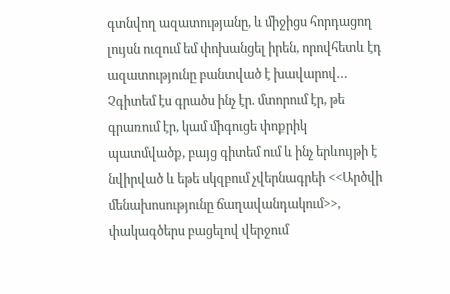գտնվող ազատությանը, և միջիցս հորդացող լույսն ուզում եմ փոխանցել իրեն, որովհետև էդ ազատությունը բանտված է խավարով…
Չգիտեմ էս գրածս ինչ էր. մտորում էր, թե գրառում էր, կամ միգուցե փոքրիկ պատմվածք, բայց գիտեմ ում և ինչ երևույթի է նվիրված և եթե սկզբում չվերնագրեի <<Արծվի մենախոսությունը ճաղավանդակում>>, փակագծերս բացելով վերջում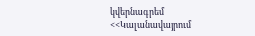կվերնագրեմ
<<Կալանավայրում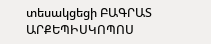տեսակցեցի ԲԱԳՐԱՏ ԱՐՔԵՊԻՍԿՈՊՈՍ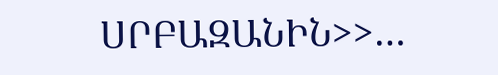ՍՐԲԱԶԱՆԻՆ>>…